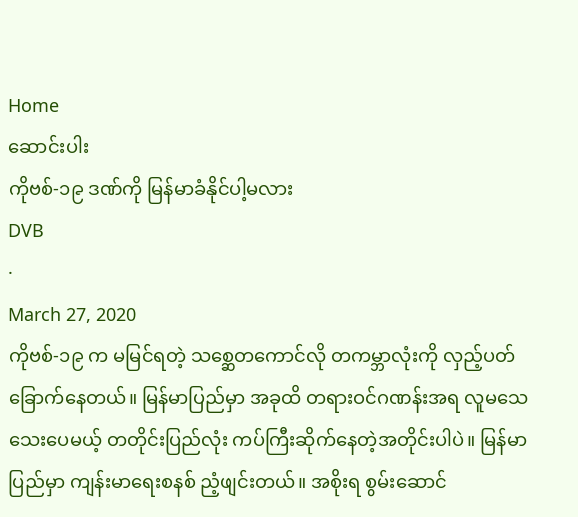Home
ဆောင်းပါး
ကိုဗစ်-၁၉ ဒဏ်ကို မြန်မာခံနိုင်ပါ့မလား
DVB
·
March 27, 2020
ကိုဗစ်-၁၉ က မမြင်ရတဲ့ သစ္ဆေတကောင်လို တကမ္ဘာလုံးကို လှည့်ပတ်ခြောက်နေတယ်။ မြန်မာပြည်မှာ အခုထိ တရားဝင်ဂဏန်းအရ လူမသေသေးပေမယ့် တတိုင်းပြည်လုံး ကပ်ကြီးဆိုက်နေတဲ့အတိုင်းပါပဲ။ မြန်မာပြည်မှာ ကျန်းမာရေးစနစ် ညံ့ဖျင်းတယ်။ အစိုးရ စွမ်းဆောင်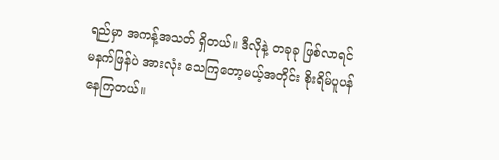ရည်မှာ အကန့်အသတ် ရှိတယ်။ ဒီလိုနဲ့ တခုခု ဖြစ်လာရင် မနက်ဖြန်ပဲ အားလုံး သေကြတော့မယ့်အတိုင်း စိုးရိမ်ပူပန်နေကြတယ်။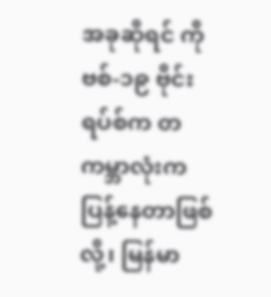အခုဆိုရင် ကိုဗစ်-၁၉ ဗိုင်းရပ်စ်က တကမ္ဘာလုံးက ပြန့်နေတာဖြစ်လို့၊ မြန်မာ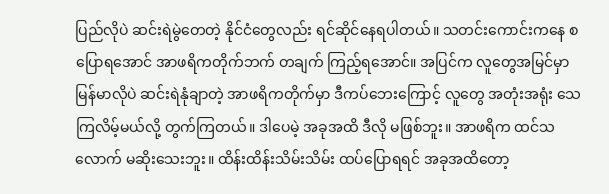ပြည်လိုပဲ ဆင်းရဲမွဲတေတဲ့ နိုင်ငံတွေလည်း ရင်ဆိုင်နေရပါတယ်။ သတင်းကောင်းကနေ စပြောရအောင် အာဖရိကတိုက်ဘက် တချက် ကြည့်ရအောင်။ အပြင်က လူတွေအမြင်မှာ မြန်မာလိုပဲ ဆင်းရဲနုံချာတဲ့ အာဖရိကတိုက်မှာ ဒီကပ်ဘေးကြောင့် လူတွေ အတုံးအရုံး သေကြလိမ့်မယ်လို့ တွက်ကြတယ်။ ဒါပေမဲ့ အခုအထိ ဒီလို မဖြစ်ဘူး။ အာဖရိက ထင်သလောက် မဆိုးသေးဘူး။ ထိန်းထိန်းသိမ်းသိမ်း ထပ်ပြောရရင် အခုအထိတော့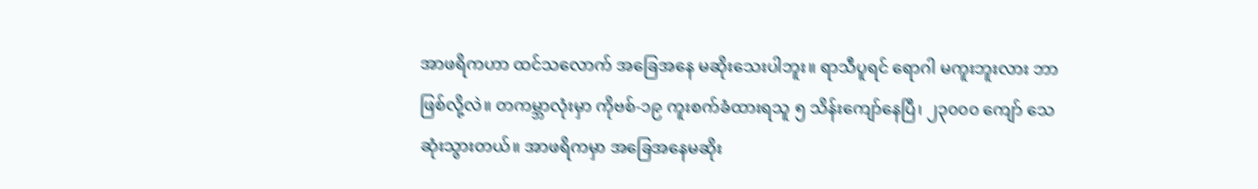အာဖရိကဟာ ထင်သလောက် အခြေအနေ မဆိုးသေးပါဘူး။ ရာသီပူရင် ရောဂါ မကူးဘူးလား ဘာဖြစ်လို့လဲ။ တကမ္ဘာလုံးမှာ ကိုဗစ်-၁၉ ကူးစက်ခံထားရသူ ၅ သိန်းကျော်နေပြီ၊ ၂၃၀၀၀ ကျော် သေဆုံးသွားတယ်။ အာဖရိကမှာ အခြေအနေမဆိုး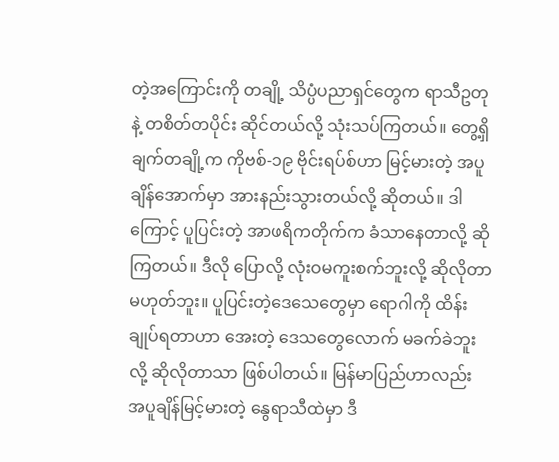တဲ့အကြောင်းကို တချို့ သိပ္ပံပညာရှင်တွေက ရာသီဥတုနဲ့ တစိတ်တပိုင်း ဆိုင်တယ်လို့ သုံးသပ်ကြတယ်။ တွေ့ရှိချက်တချို့က ကိုဗစ်-၁၉ ဗိုင်းရပ်စ်ဟာ မြင့်မားတဲ့ အပူချိန်အောက်မှာ အားနည်းသွားတယ်လို့ ဆိုတယ်။ ဒါကြောင့် ပူပြင်းတဲ့ အာဖရိကတိုက်က ခံသာနေတာလို့ ဆိုကြတယ်။ ဒီလို ပြောလို့ လုံးဝမကူးစက်ဘူးလို့ ဆိုလိုတာ မဟုတ်ဘူး။ ပူပြင်းတဲ့ဒေသေတွေမှာ ရောဂါကို ထိန်းချုပ်ရတာဟာ အေးတဲ့ ဒေသတွေလောက် မခက်ခဲဘူးလို့ ဆိုလိုတာသာ ဖြစ်ပါတယ်။ မြန်မာပြည်ဟာလည်း အပူချိန်မြင့်မားတဲ့ နွေရာသီထဲမှာ ဒီ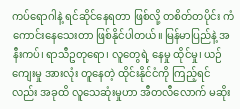ကပ်ရောဂါနဲ့ ရင်ဆိုင်နေရတာ ဖြစ်လို့ တစိတ်တပိုင်း ကံကောင်းနေသေးတာ ဖြစ်နိုင်ပါတယ်။ မြန်မာပြည်နဲ့ အနီးကပ်၊ ရာသီဥတုရော၊ လူတွေရဲ့ နေမှု ထိုင်မှု၊ ယဉ်ကျေးမှု အားလုံး တူနေတဲ့ ထိုင်းနိုင်ငံကို ကြည့်ရင်လည်း အခုထိ လူသေဆုံးမှုဟာ အီတလီလောက် မဆိုး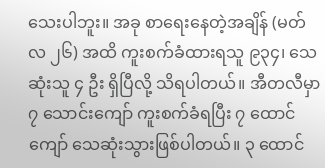သေးပါဘူး။ အခု စာရေးနေတဲ့အချိန် (မတ်လ ၂၆) အထိ ကူးစက်ခံထားရသူ ၉၃၄၊ သေဆုံးသူ ၄ ဦး ရှိပြီလို့ သိရပါတယ်။ အီတလီမှာ ၇ သောင်းကျော် ကူးစက်ခံရပြီး ၇ ထောင်ကျော် သေဆုံးသွားဖြစ်ပါတယ်။ ၃ ထောင်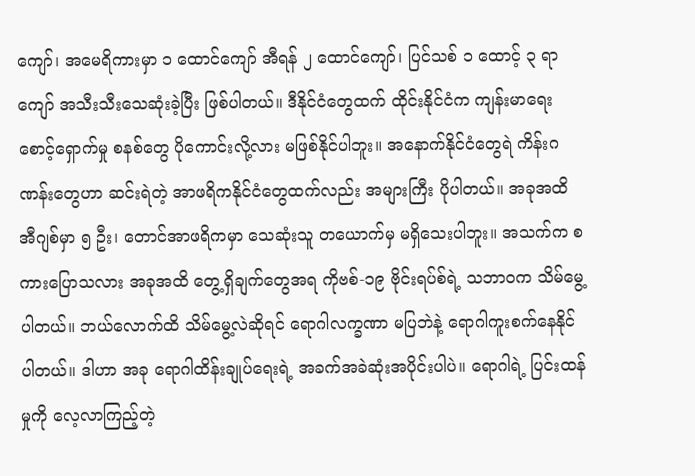ကျော်၊ အမေရိကားမှာ ၁ ထောင်ကျော် အီရန် ၂ ထောင်ကျော်၊ ပြင်သစ် ၁ ထောင့် ၃ ရာကျော် အသီးသီးသေဆုံးခဲ့ပြီး ဖြစ်ပါတယ်။ ဒီနိုင်ငံတွေထက် ထိုင်းနိုင်ငံက ကျန်းမာရေးစောင့်ရှောက်မှု စနစ်တွေ ပိုကောင်းလို့လား မဖြစ်နိုင်ပါဘူး။ အနောက်နိုင်ငံတွေရဲ ကိန်းဂဏန်းတွေဟာ ဆင်းရဲတဲ့ အာဖရိကနိုင်ငံတွေထက်လည်း အများကြီး ပိုပါတယ်။ အခုအထိ အီဂျစ်မှာ ၅ ဦး၊ တောင်အာဖရိကမှာ သေဆုံးသူ တယောက်မှ မရှိသေးပါဘူး။ အသက်က စကားပြောသလား အခုအထိ တွေ့ရှိချက်တွေအရ ကိုဗစ်-၁၉ ဗိုင်းရပ်စ်ရဲ့ သဘာဝက သိမ်မွေ့ပါတယ်။ ဘယ်လောက်ထိ သိမ်မွေ့လဲဆိုရင် ရောဂါလက္ခဏာ မပြဘဲနဲ့ ရောဂါကူးစက်နေနိုင်ပါတယ်။ ဒါဟာ အခု ရောဂါထိန်းချုပ်ရေးရဲ့ အခက်အခဲဆုံးအပိုင်းပါပဲ။ ရောဂါရဲ့ ပြင်းထန်မှုကို လေ့လာကြည့်တဲ့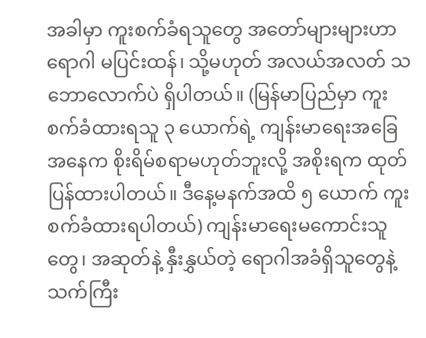အခါမှာ ကူးစက်ခံရသူတွေ အတော်များများဟာ ရောဂါ မပြင်းထန်၊ သို့မဟုတ် အလယ်အလတ် သဘောလောက်ပဲ ရှိပါတယ်။ (မြန်မာပြည်မှာ ကူးစက်ခံထားရသူ ၃ ‌ယောက်ရဲ့ ကျန်းမာရေးအခြေအနေက စိုးရိမ်စရာမဟုတ်ဘူးလို့ အစိုးရက ထုတ်ပြန်ထားပါတယ်။ ဒီနေ့မနက်အထိ ၅ ယောက် ကူးစက်ခံထားရပါတယ်) ကျန်းမာရေးမကောင်းသူတွေ၊ အဆုတ်နဲ့ နှီးနွှယ်တဲ့ ရောဂါအခံရှိသူတွေနဲ့ သက်ကြီး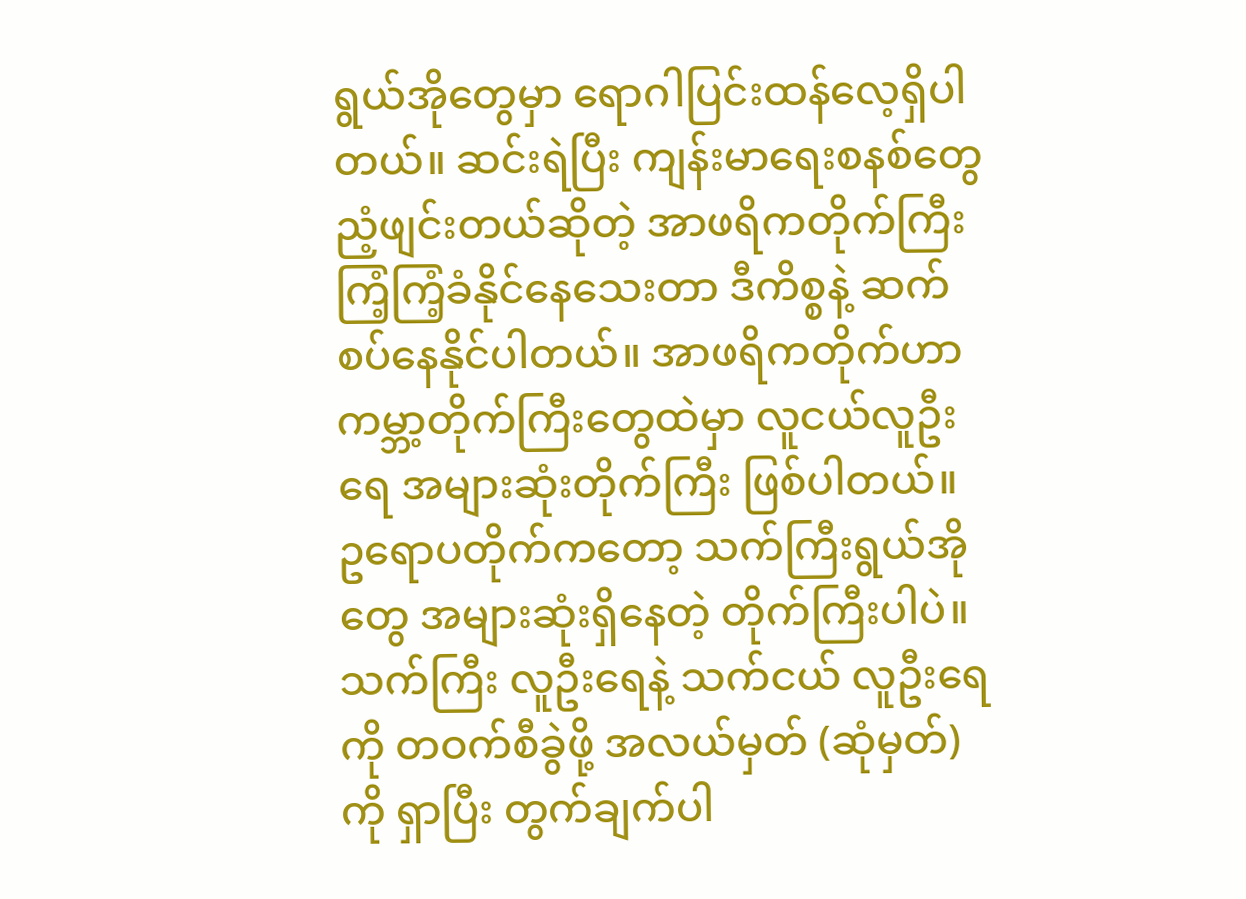ရွယ်အိုတွေမှာ ရောဂါပြင်းထန်လေ့ရှိပါတယ်။ ဆင်းရဲပြီး ကျန်းမာရေးစနစ်တွေ ညံ့ဖျင်းတယ်ဆိုတဲ့ အာဖရိကတိုက်ကြီး ကြံ့ကြံ့ခံနိုင်နေသေးတာ ဒီကိစ္စနဲ့ ဆက်စပ်နေနိုင်ပါတယ်။ အာဖရိကတိုက်ဟာ ကမ္ဘာ့တိုက်ကြီးတွေထဲမှာ လူငယ်လူဦးရေ အများဆုံးတိုက်ကြီး ဖြစ်ပါတယ်။ ဥရောပတိုက်ကတော့ သက်ကြီးရွယ်အိုတွေ အများဆုံးရှိနေတဲ့ တိုက်ကြီးပါပဲ။ သက်ကြီး လူဦးရေနဲ့ သက်ငယ် လူဦးရေကို တဝက်စီခွဲဖို့ အလယ်မှတ် (ဆုံမှတ်) ကို ရှာပြီး တွက်ချက်ပါ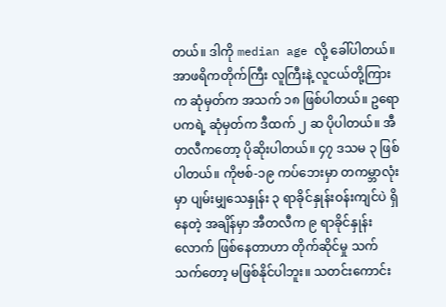တယ်။ ဒါကို median age လို့ ခေါ်ပါတယ်။ အာဖရိကတိုက်ကြီး လူကြီးနဲ့ လူငယ်တို့ကြားက ဆုံမှတ်က အသက် ၁၈ ဖြစ်ပါတယ်။ ဥရောပကရဲ့ ဆုံမှတ်က ဒီထက် ၂ ဆ ပိုပါတယ်။ အီတလီကတော့ ပိုဆိုးပါတယ်။ ၄၇ ဒသမ ၃ ဖြစ်ပါတယ်။ ကိုဗစ်-၁၉ ကပ်ဘေးမှာ တကမ္ဘာလုံးမှာ ပျမ်းမျှသေနှုန်း ၃ ရာခိုင်နှုန်းဝန်းကျင်ပဲ ရှိနေတဲ့ အချိန်မှာ အီတလီက ၉ ရာခိုင်နှုန်းလောက် ဖြစ်နေတာဟာ တိုက်ဆိုင်မှု သက်သက်တော့ မဖြစ်နိုင်ပါဘူး။ သတင်းကောင်း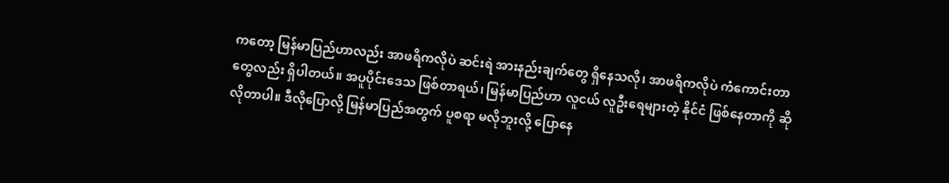ကတော့ မြန်မာပြည်ဟာလည်း အာဖရိကလိုပဲ ဆင်းရဲ အားနည်းချက်တွေ ရှိနေသလို၊ အာဖရိကလိုပဲ ကံကောင်းတာတွေလည်း ရှိပါတယ်။ အပူပိုင်းဒေသ ဖြစ်တာရယ်၊ မြန်မာပြည်ဟာ လူငယ် လူဦးရေများတဲ့ နိုင်ငံ ဖြစ်နေတာကို ဆိုလိုတာပါ။ ဒီလိုပြောလို့ မြန်မာပြည်အတွက် ပူစရာ မလိုဘူးလို့ ပြောနေ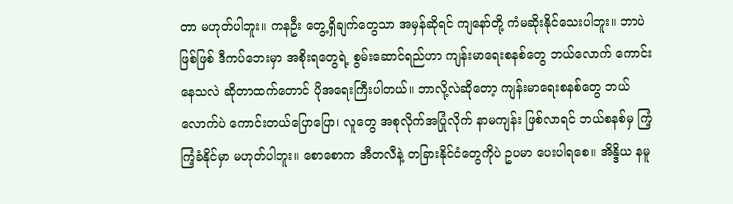တာ မဟုတ်ပါဘူး။ ကနဦး တွေ့ရှိချက်တွေသာ အမှန်ဆိုရင် ကျနော်တို့ ကံမဆိုးနိုင်သေးပါဘူး။ ဘာပဲဖြစ်ဖြစ် ဒီကပ်ဘေးမှာ အစိုးရတွေရဲ့ စွမ်းဆောင်ရည်ဟာ ကျန်းမာရေးစနစ်တွေ ဘယ်လောက် ကောင်းနေသလဲ ဆိုတာထက်တောင် ပိုအရေးကြီးပါတယ်။ ဘာလို့လဲဆိုတော့ ကျန်းမာရေးစနစ်တွေ ဘယ်လောက်ပဲ ကောင်းတယ်ပြောပြော၊ လူတွေ အစုလိုက်အပြုံလိုက် နာမကျန်း ဖြစ်လာရင် ဘယ်စနစ်မှ ကြံ့ကြံ့ခံနိုင်မှာ မဟုတ်ပါဘူး။ စောစောက အီတလီနဲ့ တခြားနိုင်ငံတွေကိုပဲ ဥပမာ ပေးပါရစေ။ အိန္ဒိယ နမူ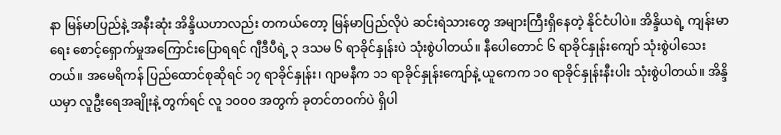နာ မြန်မာပြည်နဲ့ အနီးဆုံး အိန္ဒိယဟာလည်း တကယ်တော့ မြန်မာပြည်လိုပဲ ဆင်းရဲသားတွေ အများကြီးရှိနေတဲ့ နိုင်ငံပါပဲ။ အိန္ဒိယရဲ့ ကျန်းမာရေး စောင့်ရှောက်မှုအကြောင်းပြောရရင် ဂျီဒီပီရဲ့ ၃ ဒသမ ၆ ရာခိုင်နှုန်းပဲ သုံးစွဲပါတယ်။ နီပေါတောင် ၆ ရာခိုင်နှုန်းကျော် သုံးစွဲပါသေးတယ်။ အမေရိကန် ပြည်ထောင်စုဆိုရင် ၁၇ ရာခိုင်နှုန်း၊ ဂျာမနီက ၁၁ ရာခိုင်နှုန်းကျော်နဲ့ ယူကေက ၁၀ ရာခိုင်နှုန်းနီးပါး သုံးစွဲပါတယ်။ အိန္ဒိယမှာ လူဦးရေအချိုးနဲ့ တွက်ရင် လူ ၁၀၀၀ အတွက် ခုတင်တဝက်ပဲ ရှိပါ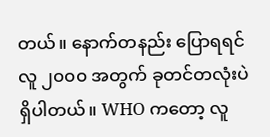တယ်။ နောက်တနည်း ပြောရရင် လူ ၂၀၀၀ အတွက် ခုတင်တလုံးပဲ ရှိပါတယ်။ WHO ကတော့ လူ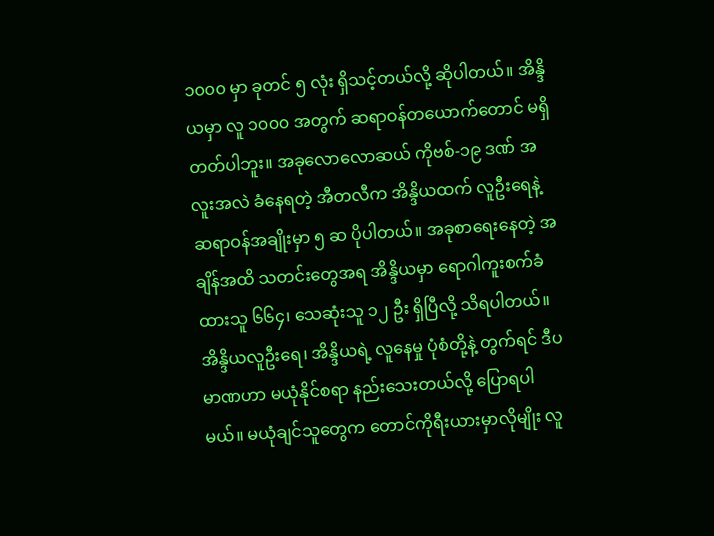၁၀၀၀ မှာ ခုတင် ၅ လုံး ရှိသင့်တယ်လို့ ဆိုပါတယ်။ အိန္ဒိယမှာ လူ ၁၀၀၀ အတွက် ဆရာဝန်တယောက်တောင် မရှိတတ်ပါဘူး။ အခုလောလောဆယ် ကိုဗစ်-၁၉ ဒဏ် အလူးအလဲ ခံနေရတဲ့ အီတလီက အိန္ဒိယထက် လူဦးရေနဲ့ ဆရာဝန်အချိုးမှာ ၅ ဆ ပိုပါတယ်။ အခုစာရေးနေတဲ့ အချိန်အထိ သတင်းတွေအရ အိန္ဒိယမှာ ရောဂါကူးစက်ခံထားသူ ၆၆၄၊ သေဆုံးသူ ၁၂ ဦး ရှိပြီလို့ သိရပါတယ်။ အိန္ဒိယလူဦးရေ၊ အိန္ဒိယရဲ့ လူနေမှု ပုံစံတို့နဲ့ တွက်ရင် ဒီပမာဏဟာ မယုံနိုင်စရာ နည်းသေးတယ်လို့ ပြောရပါမယ်။ မယုံချင်သူတွေက တောင်ကိုရီးယားမှာလိုမျိုး လူ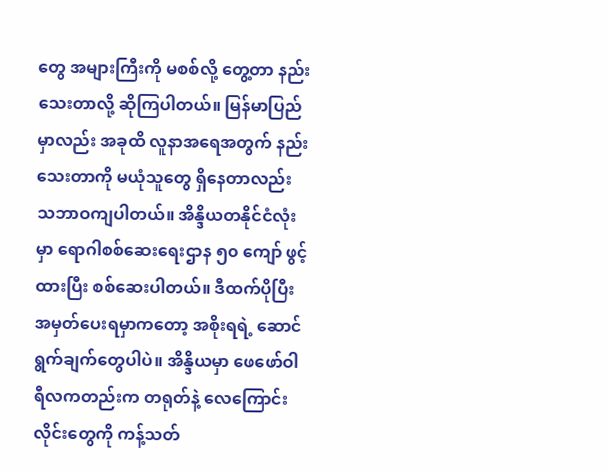တွေ အများကြီးကို မစစ်လို့ တွေ့တာ နည်းသေးတာလို့ ဆိုကြပါတယ်။ မြန်မာပြည်မှာလည်း အခုထိ လူနာအရေအတွက် နည်းသေးတာကို မယုံသူတွေ ရှိနေတာလည်း သဘာဝကျပါတယ်။ အိန္ဒိယတနိုင်ငံလုံးမှာ ရောဂါစစ်ဆေးရေးဌာန ၅၀ ကျော် ဖွင့်ထားပြီး စစ်ဆေးပါတယ်။ ဒီထက်ပိုပြီး အမှတ်ပေးရမှာကတော့ အစိုးရရဲ့ ဆောင်ရွက်ချက်တွေပါပဲ။ အိန္ဒိယမှာ ဖေဖော်ဝါရီလကတည်းက တရုတ်နဲ့ လေကြောင်းလိုင်းတွေကို ကန့်သတ်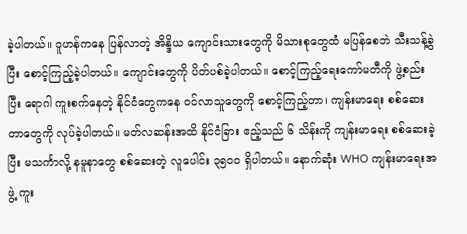ခဲ့ပါတယ်။ ဝူဟန်ကနေ ပြန်လာတဲ့ အိန္ဒိယ ကျောင်းသားတွေကို မိသားစုတွေထံ မပြန်စေဘဲ သီးသန့်ခွဲပြီး စောင့်ကြည့်ခဲ့ပါတယ်။ ကျောင်းတွေကို ပိတ်ပစ်ခဲ့ပါတယ်။ စောင့်ကြည့်ရေးကော်မတီကို ဖွဲ့စည်းပြီး ရောဂါ ကူးစက်နေတဲ့ နိုင်ငံတွေကနေ ဝင်လာသူတွေကို စောင့်ကြည့်တာ၊ ကျန်းမာရေး စစ်ဆေးတာတွေကို လုပ်ခဲ့ပါတယ်။ မတ်လဆန်းအထိ နိုင်ငံခြား ဧည့်သည် ၆ သိန်းကို ကျန်းမာရေး စစ်ဆေးခဲ့ပြီး မသင်္ကာလို့ နမူနာတွေ စစ်ဆေးတဲ့ လူပေါင်း ၃၅၀၀ ရှိပါတယ်။ နောက်ဆုံး WHO ကျန်းမာရေးအဖွဲ့ ကူး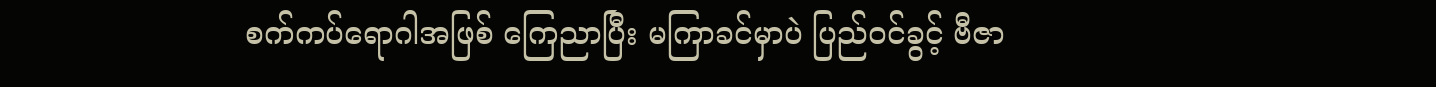စက်ကပ်ရောဂါအဖြစ် ကြေညာပြီး မကြာခင်မှာပဲ ပြည်ဝင်ခွင့် ဗီဇာ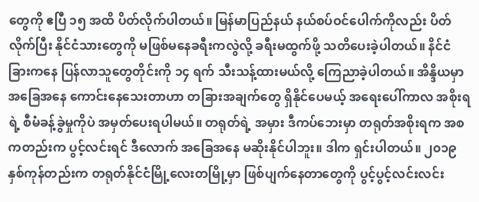တွေကို ဧပြီ ၁၅ အထိ ပိတ်လိုက်ပါတယ်။ မြန်မာပြည်နယ် နယ်စပ်ဝင်ပေါက်ကိုလည်း ပိတ်လိုက်ပြီး နိုင်ငံသားတွေကို မဖြစ်မနေခရီးကလွဲလို့ ခရီးမထွက်ဖို့ သတိပေးခဲ့ပါတယ်။ နိင်ငံခြားကနေ ပြန်လာသူတွေတိုင်းကို ၁၄ ရက် သီးသန့်ထားမယ်လို့ ကြေညာခဲ့ပါတယ်။ အိန္ဒိယမှာ အခြေအနေ ကောင်းနေသေးတာဟာ တခြားအချက်တွေ ရှိနိုင်ပေမယ့် အရေးပေါ်ကာလ အစိုးရရဲ့ စီမံခန့်ခွဲမှုကိုပဲ အမှတ်ပေးရပါမယ်။ တရုတ်ရဲ့ အမှား ဒီကပ်ဘေးမှာ တရုတ်အစိုးရက အစကတည်းက ပွင့်လင်းရင် ဒီလောက် အခြေအနေ မဆိုးနိုင်ပါဘူး။ ဒါက ရှင်းပါတယ်။ ၂၀၁၉ နှစ်ကုန်တည်းက တရုတ်နိုင်ငံမြို့လေးတမြို့မှာ ဖြစ်ပျက်နေတာတွေကို ပွင့်ပွင့်လင်းလင်း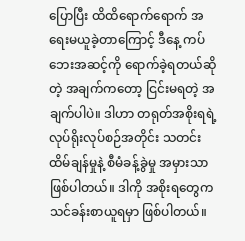ပြောပြီး ထိထိရောက်ရောက် အရေးမယူခဲ့တာကြောင့် ဒီနေ့ ကပ်ဘေးအဆင့်ကို ရောက်ခဲ့ရတယ်ဆိုတဲ့ အချက်ကတော့ ငြင်းမရတဲ့ အချက်ပါပဲ။ ဒါဟာ တရုတ်အစိုးရရဲ့ လုပ်ရိုးလုပ်စဉ်အတိုင်း သတင်းထိမ်ချန်မှုနဲ့ စီမံခန့်ခွဲမှု အမှားသာ ဖြစ်ပါတယ်။ ဒါကို အစိုးရတွေက သင်ခန်းစာယူရမှာ ဖြစ်ပါတယ်။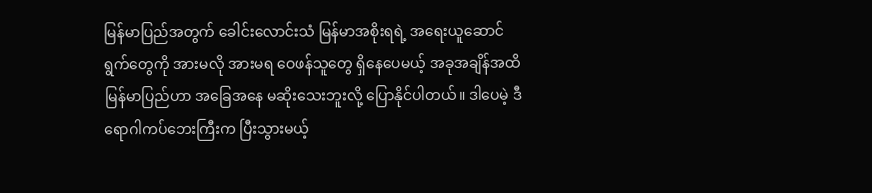မြန်မာပြည်အတွက် ခေါင်းလောင်းသံ မြန်မာအစိုးရရဲ့ အရေးယူဆောင်ရွက်တွေကို အားမလို အားမရ ဝေဖန်သူတွေ ရှိနေပေမယ့် အခုအချိန်အထိ မြန်မာပြည်ဟာ အခြေအနေ မဆိုးသေးဘူးလို့ ပြောနိုင်ပါတယ်။ ဒါပေမဲ့ ဒီရောဂါကပ်ဘေးကြီးက ပြီးသွားမယ့်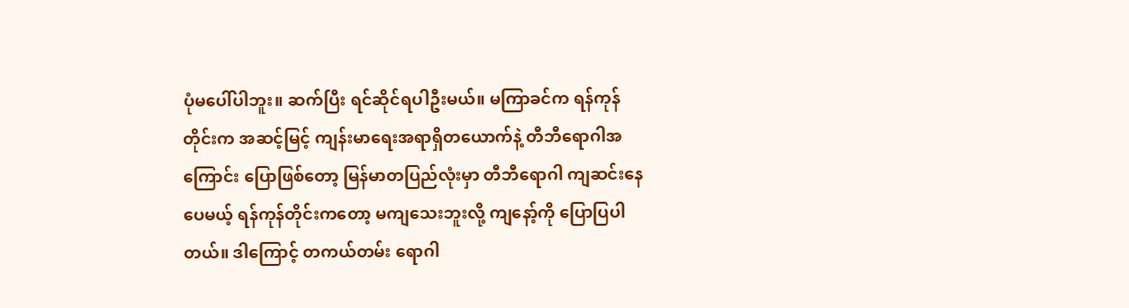ပုံမပေါ်ပါဘူး။ ဆက်ပြီး ရင်ဆိုင်ရပါဦးမယ်။ မကြာခင်က ရန်ကုန်တိုင်းက အဆင့်မြင့် ကျန်းမာရေးအရာရှိတယောက်နဲ့ တီဘီရောဂါအကြောင်း ပြောဖြစ်တော့ မြန်မာတပြည်လုံးမှာ တီဘီရောဂါ ကျဆင်းနေပေမယ့် ရန်ကုန်တိုင်းကတော့ မကျသေးဘူးလို့ ကျနော့်ကို ပြောပြပါတယ်။ ဒါကြောင့် တကယ်တမ်း ရောဂါ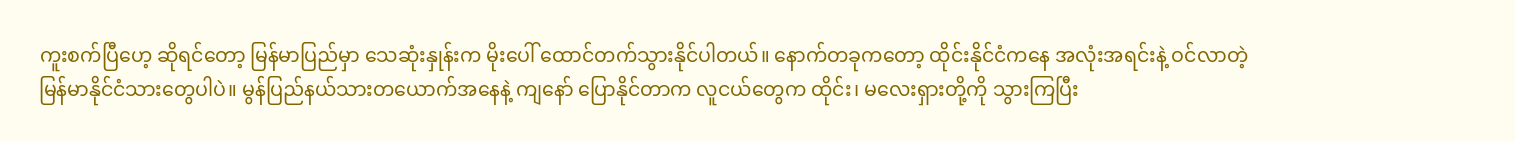ကူးစက်ပြီဟေ့ ဆိုရင်တော့ မြန်မာပြည်မှာ သေဆုံးနှုန်းက မိုးပေါ် ထောင်တက်သွားနိုင်ပါတယ်။ နောက်တခုကတော့ ထိုင်းနိုင်ငံကနေ အလုံးအရင်းနဲ့ ဝင်လာတဲ့ မြန်မာနိုင်ငံသားတွေပါပဲ။ မွန်ပြည်နယ်သားတယောက်အနေနဲ့ ကျနော် ပြောနိုင်တာက လူငယ်တွေက ထိုင်း၊ မလေးရှားတို့ကို သွားကြပြီး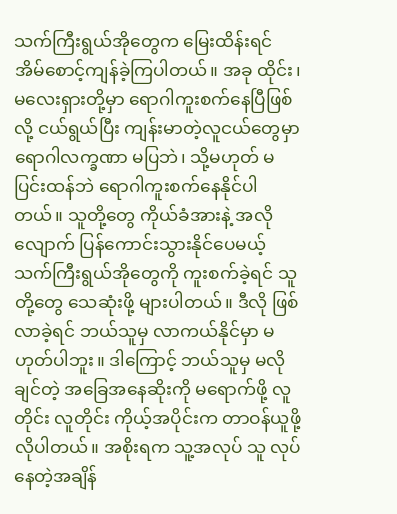သက်ကြီးရွယ်အိုတွေက မြေးထိန်းရင် အိမ်စောင့်ကျန်ခဲ့ကြပါတယ်။ အခု ထိုင်း၊ မလေးရှားတို့မှာ ရောဂါကူးစက်နေပြီဖြစ်လို့ ငယ်ရွယ်ပြီး ကျန်းမာတဲ့လူငယ်တွေမှာ ရောဂါလက္ခဏာ မပြဘဲ၊ သို့မဟုတ် မပြင်းထန်ဘဲ ရောဂါကူးစက်နေနိုင်ပါတယ်။ သူတို့တွေ ကိုယ်ခံအားနဲ့ အလိုလျောက် ပြန်ကောင်းသွားနိုင်ပေမယ့် သက်ကြီးရွယ်အိုတွေကို ကူးစက်ခဲ့ရင် သူတို့တွေ သေဆုံးဖို့ များပါတယ်။ ဒီလို ဖြစ်လာခဲ့ရင် ဘယ်သူမှ လာကယ်နိုင်မှာ မဟုတ်ပါဘူး။ ဒါကြောင့် ဘယ်သူမှ မလိုချင်တဲ့ အခြေအနေဆိုးကို မရောက်ဖို့ လူတိုင်း လူတိုင်း ကိုယ့်အပိုင်းက တာဝန်ယူဖို့ လိုပါတယ်။ အစိုးရက သူ့အလုပ် သူ လုပ်နေတဲ့အချိန်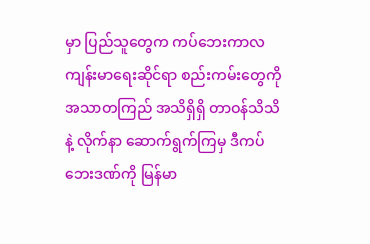မှာ ပြည်သူတွေက ကပ်ဘေးကာလ ကျန်းမာရေးဆိုင်ရာ စည်းကမ်းတွေကို အသာတကြည် အသိရှိရှိ တာဝန်သိသိနဲ့ လိုက်နာ ဆောက်ရွက်ကြမှ ဒီကပ်ဘေးဒဏ်ကို မြန်မာ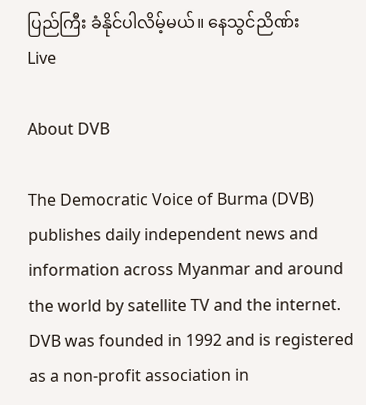ပြည်ကြီး ခံနိုင်ပါလိမ့်မယ်။ နေသွင်ညိဏ်း
Live

About DVB

The Democratic Voice of Burma (DVB) publishes daily independent news and information across Myanmar and around the world by satellite TV and the internet. DVB was founded in 1992 and is registered as a non-profit association in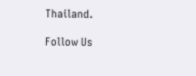Thailand.

Follow Us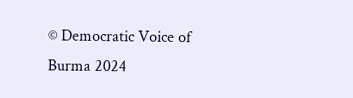© Democratic Voice of Burma 2024